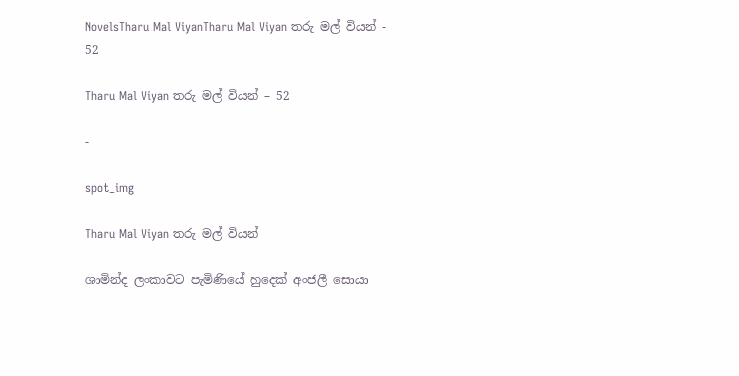NovelsTharu Mal ViyanTharu Mal Viyan තරු මල් වියන් - 52

Tharu Mal Viyan තරු මල් වියන් – 52

-

spot_img

Tharu Mal Viyan තරු මල් වියන්

ශාමින්ද ලංකාවට පැමිණියේ හුදෙක් අංජලී සොයා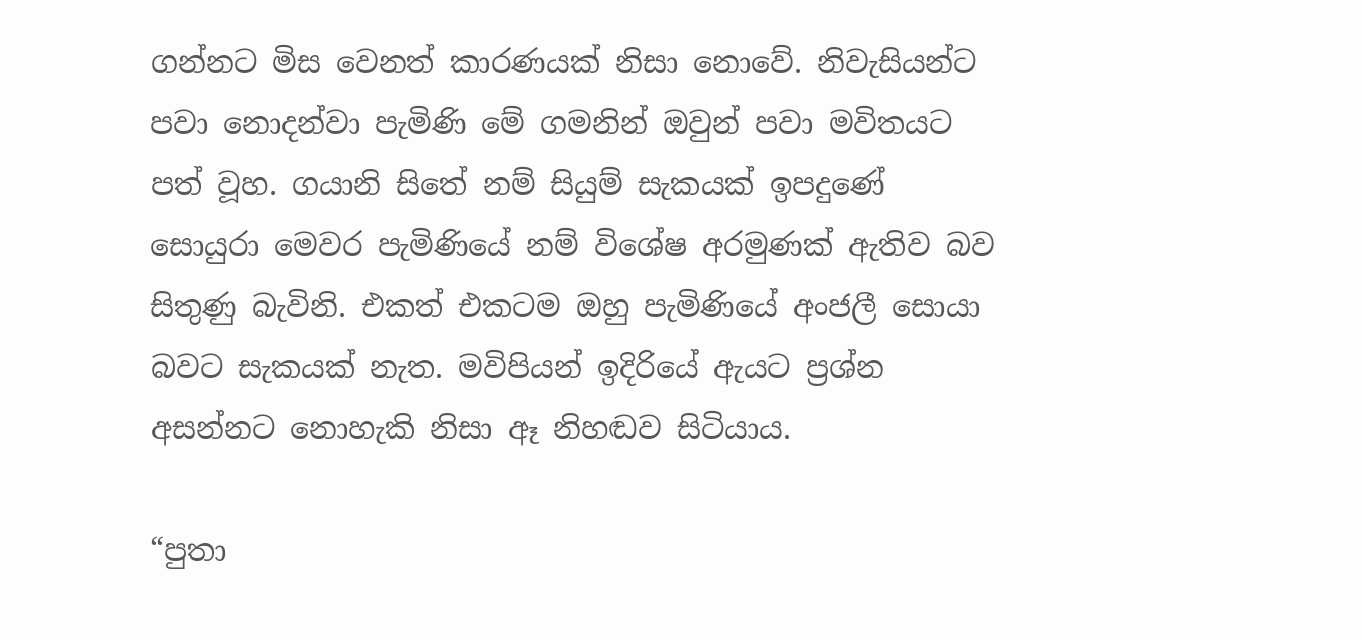ගන්නට මිස වෙනත් කාරණයක් නිසා නොවේ. නිවැසියන්ට පවා නොදන්වා පැමිණි මේ ගමනින් ඔවුන් පවා මවිතයට පත් වූහ. ගයානි සිතේ නම් සියුම් සැකයක් ඉපදුණේ සොයුරා මෙවර පැමිණියේ නම් විශේෂ අරමුණක් ඇතිව බව සිතුණු බැවිනි. එකත් එකටම ඔහු පැමිණියේ අංජලී සොයා බවට සැකයක් නැත. මවිපියන් ඉදිරියේ ඇයට ප්‍රශ්න අසන්නට නොහැකි නිසා ඈ නිහඬව සිටියාය.

“පුතා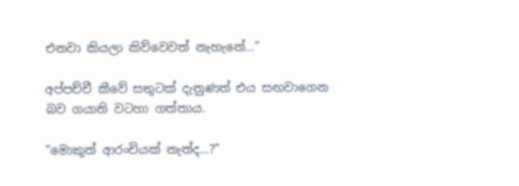එනවා කියලා කිව්වෙවත් නැහැනේ…”

අප්පච්චී කීවේ සතුටක් දැනුණත් එය සඟවාගෙන බව ගයානි වටහා ගත්තාය.

“මොකුත් ආරංචියක් නැත්ද…?”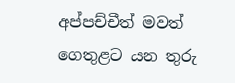අප්පච්චීත් මවත් ගෙතුළට යන තුරු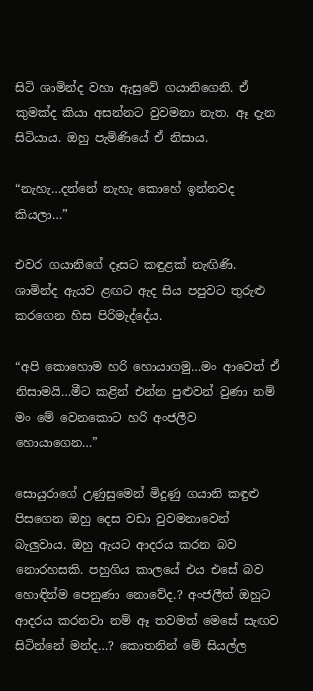සිටි ශාමින්ද වහා ඇසුවේ ගයානිගෙනි. ඒ කුමක්ද කියා අසන්නට වුවමනා නැත. ඈ දැන සිටියාය. ඔහු පැමිණියේ ඒ නිසාය.

“නැහැ…දන්නේ නැහැ කොහේ ඉන්නවද කියලා…”

එවර ගයානිගේ දෑසට කඳුළක් නැඟිණි. ශාමින්ද ඇයව ළඟට ඇද සිය පපුවට තුරුළු කරගෙන හිස පිරිමැද්දේය.

“අපි කොහොම හරි හොයාගමු…මං ආවෙත් ඒ නිසාමයි…මීට කළින් එන්න පුළුවන් වුණා නම් මං මේ වෙනකොට හරි අංජලීව හොයාගෙන…”

සොයුරාගේ උණුසුමෙන් මිදුණු ගයානි කඳුළු පිසගෙන ඔහු දෙස වඩා වුවමනාවෙන් බැලුවාය. ඔහු ඇයට ආදරය කරන බව නොරහසකි. පහුගිය කාලයේ එය එසේ බව හොඳින්ම පෙනුණා නොවේද.? අංජලීත් ඔහුට ආදරය කරනවා නම් ඈ තවමත් මෙසේ සැඟව සිටින්නේ මන්ද…? කොතනින් මේ සියල්ල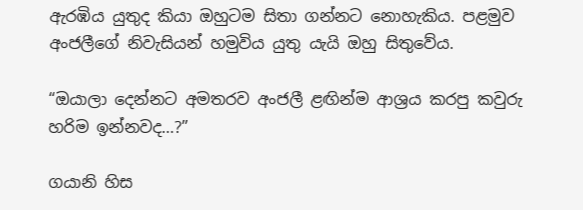ඇරඹිය යුතුද කියා ඔහුටම සිතා ගන්නට නොහැකිය. පළමුව අංජලීගේ නිවැසියන් හමුවිය යුතු යැයි ඔහු සිතුවේය.

“ඔයාලා දෙන්නට අමතරව අංජලී ළඟින්ම ආශ්‍රය කරපු කවුරු හරිම ඉන්නවද…?”

ගයානි හිස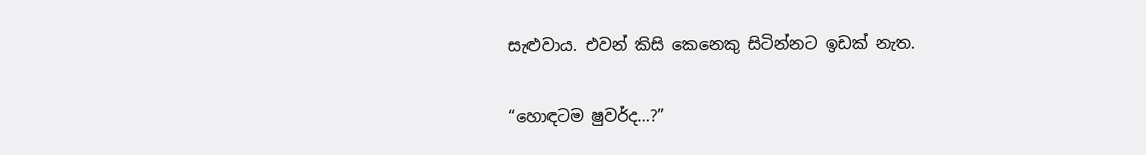සැළුවාය. එවන් කිසි කෙනෙකු සිටින්නට ඉඩක් නැත.

“හොඳටම ෂුවර්ද…?”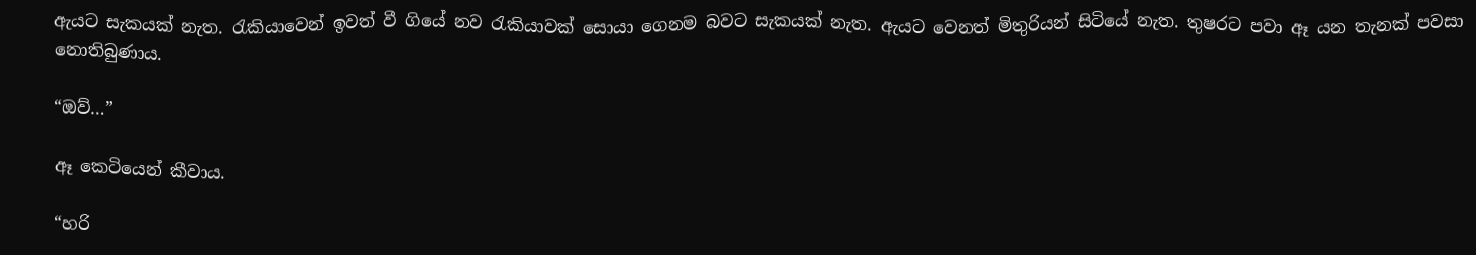ඇයට සැකයක් නැත. රැකියාවෙන් ඉවත් වී ගියේ නව රැකියාවක් සොයා ගෙනම බවට සැකයක් නැත. ඇයට වෙනත් මිතුරියන් සිටියේ නැත. තුෂරට පවා ඈ යන තැනක් පවසා නොතිබුණාය.

“ඔව්…”

ඈ කෙටියෙන් කීවාය.

“හරි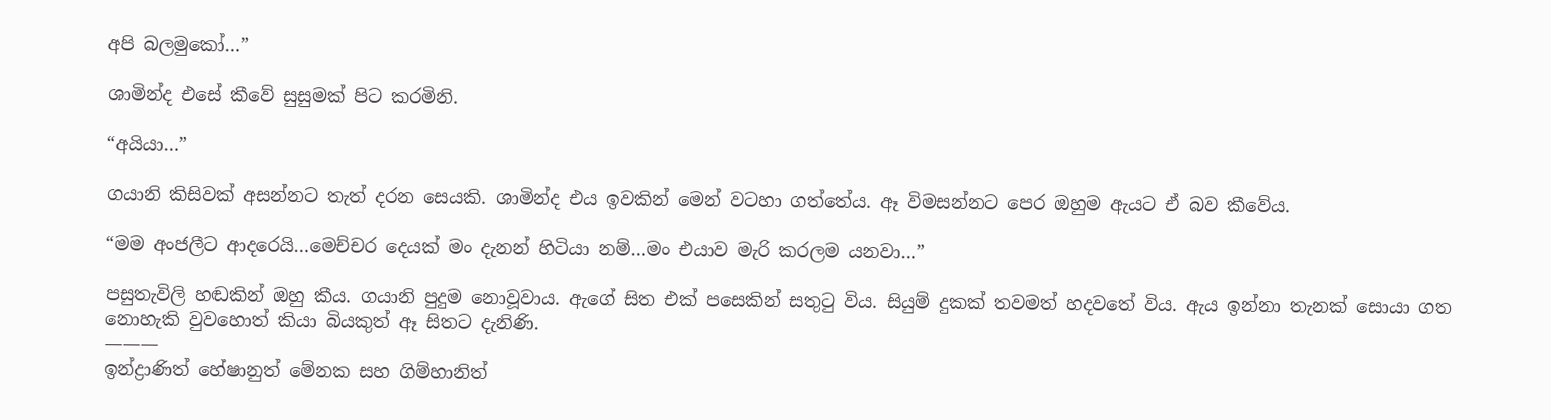අපි බලමුකෝ…”

ශාමින්ද එසේ කීවේ සුසුමක් පිට කරමිනි.

“අයියා…”

ගයානි කිසිවක් අසන්නට තැත් දරන සෙයකි. ශාමින්ද එය ඉවකින් මෙන් වටහා ගත්තේය. ඈ විමසන්නට පෙර ඔහුම ඇයට ඒ බව කීවේය.

“මම අංජලීට ආදරෙයි…මෙච්චර දෙයක් මං දැනන් හිටියා නම්…මං එයාව මැරි කරලම යනවා…”

පසුතැවිලි හඬකින් ඔහු කීය. ගයානි පුදුම නොවූවාය. ඇගේ සිත එක් පසෙකින් සතුටු විය. සියුම් දුකක් තවමත් හදවතේ විය. ඇය ඉන්නා තැනක් සොයා ගත නොහැකි වුවහොත් කියා බියකුත් ඈ සිතට දැනිණි.
———
ඉන්ද්‍රාණිත් හේෂානුත් මේනක සහ ගිම්හානිත්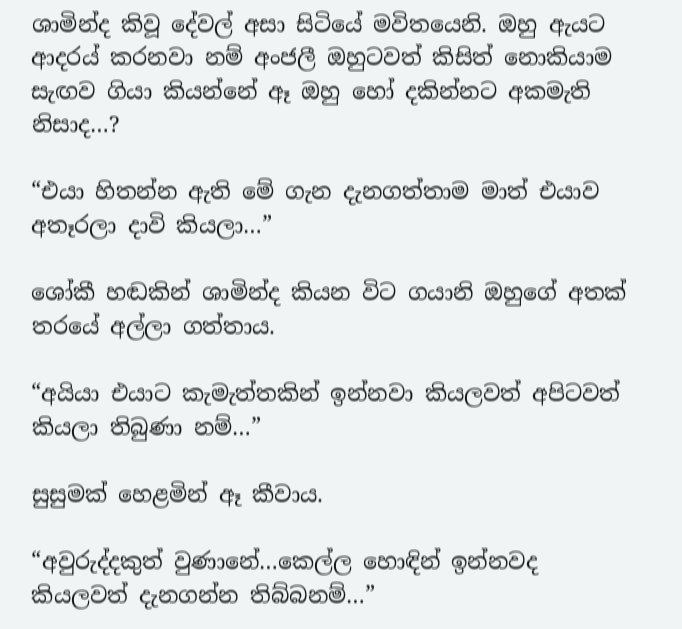ශාමින්ද කිවූ දේවල් අසා සිටියේ මවිතයෙනි. ඔහු ඇයට ආදරය් කරනවා නම් අංජලී ඔහුටවත් කිසිත් නොකියාම සැඟව ගියා කියන්නේ ඈ ඔහු හෝ දකින්නට අකමැති නිසාද…?

“එයා හිතන්න ඇති මේ ගැන දැනගත්තාම මාත් එයාව අතෑරලා දාවි කියලා…”

ශෝකී හඬකින් ශාමින්ද කියන විට ගයානි ඔහුගේ අතක් තරයේ අල්ලා ගත්තාය.

“අයියා එයාට කැමැත්තකින් ඉන්නවා කියලවත් අපිටවත් කියලා තිබුණා නම්…”

සුසුමක් හෙළමින් ඈ කීවාය.

“අවුරුද්දකුත් වුණානේ…කෙල්ල හොඳින් ඉන්නවද කියලවත් දැනගන්න තිබ්බනම්…”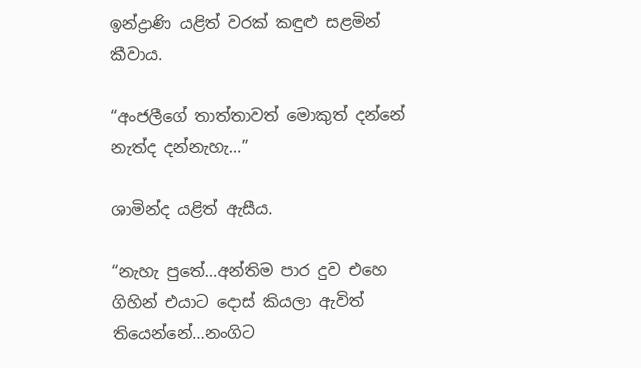ඉන්ද්‍රාණි යළිත් වරක් කඳුළු සළමින් කීවාය.

“අංජලීගේ තාත්තාවත් මොකුත් දන්නේ නැත්ද දන්නැහැ…”

ශාමින්ද යළිත් ඇසීය.

“නැහැ පුතේ…අන්තිම පාර දුව එහෙ ගිහින් එයාට දොස් කියලා ඇවිත් තියෙන්නේ…නංගිට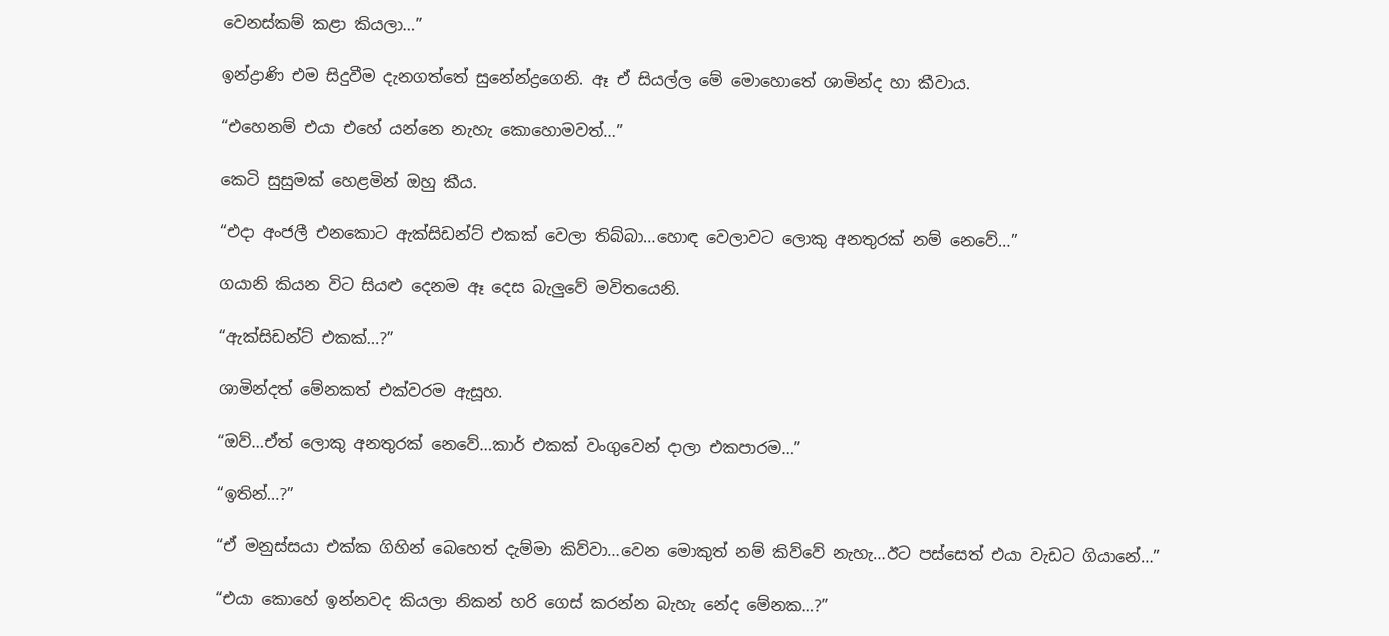වෙනස්කම් කළා කියලා…”

ඉන්ද්‍රාණි එම සිදුවීම දැනගත්තේ සුනේන්ද්‍රගෙනි. ඈ ඒ සියල්ල මේ මොහොතේ ශාමින්ද හා කීවාය.

“එහෙනම් එයා එහේ යන්නෙ නැහැ කොහොමවත්…”

කෙටි සුසුමක් හෙළමින් ඔහු කීය.

“එදා අංජලී එනකොට ඇක්සිඩන්ට් එකක් වෙලා තිබ්බා…හොඳ වෙලාවට ලොකු අනතුරක් නම් නෙවේ…”

ගයානි කියන විට සියළු දෙනම ඈ දෙස බැලුවේ මවිතයෙනි.

“ඇක්සිඩන්ට් එකක්…?”

ශාමින්දත් මේනකත් එක්වරම ඇසූහ.

“ඔව්…ඒත් ලොකු අනතුරක් නෙවේ…කාර් එකක් වංගුවෙන් දාලා එකපාරම…”

“ඉතින්…?”

“ඒ මනුස්සයා එක්ක ගිහින් බෙහෙත් දැම්මා කිව්වා…වෙන මොකුත් නම් කිව්වේ නැහැ…ඊට පස්සෙත් එයා වැඩට ගියානේ…”

“එයා කොහේ ඉන්නවද කියලා නිකන් හරි ගෙස් කරන්න බැහැ නේද මේනක…?”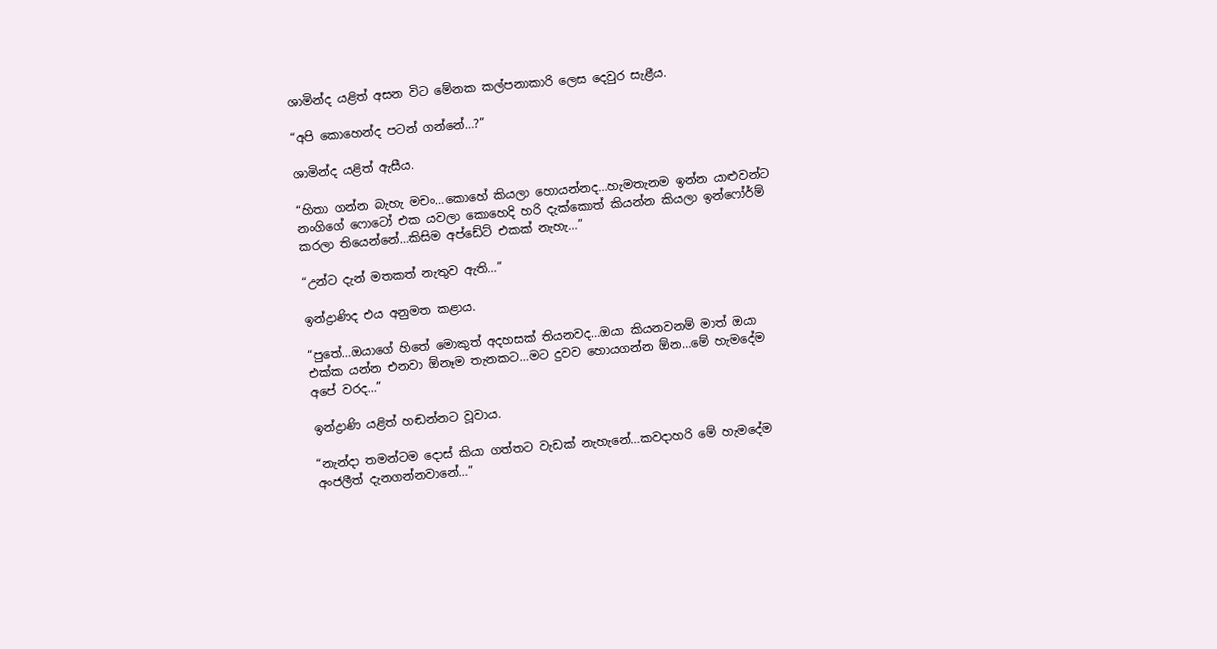ශාමින්ද යළිත් අසන විට මේනක කල්පනාකාරි ලෙස දෙවුර සැළීය.

“අපි කොහෙන්ද පටන් ගන්නේ…?”

ශාමින්ද යළිත් ඇසීය.

“හිතා ගන්න බැහැ මචං…කොහේ කියලා හොයන්නද…හැමතැනම ඉන්න යාළුවන්ට නංගිගේ ෆොටෝ එක යවලා කොහෙදි හරි දැක්කොත් කියන්න කියලා ඉන්ෆෝර්ම් කරලා තියෙන්නේ…කිසිම අප්ඩේට් එකක් නැහැ…”

“උන්ට දැන් මතකත් නැතුව ඇති…”

ඉන්ද්‍රාණිද එය අනුමත කළාය.

“පුතේ…ඔයාගේ හිතේ මොකුත් අදහසක් තියනවද…ඔයා කියනවනම් මාත් ඔයා එක්ක යන්න එනවා ඕනෑම තැනකට…මට දුවව හොයගන්න ඕන…මේ හැමදේම අපේ වරද…”

ඉන්ද්‍රාණි යළිත් හඬන්නට වූවාය.

“නැන්දා තමන්ටම දොස් කියා ගත්තට වැඩක් නැහැනේ…කවදාහරි මේ හැමදේම අංජලීත් දැනගන්නවානේ…”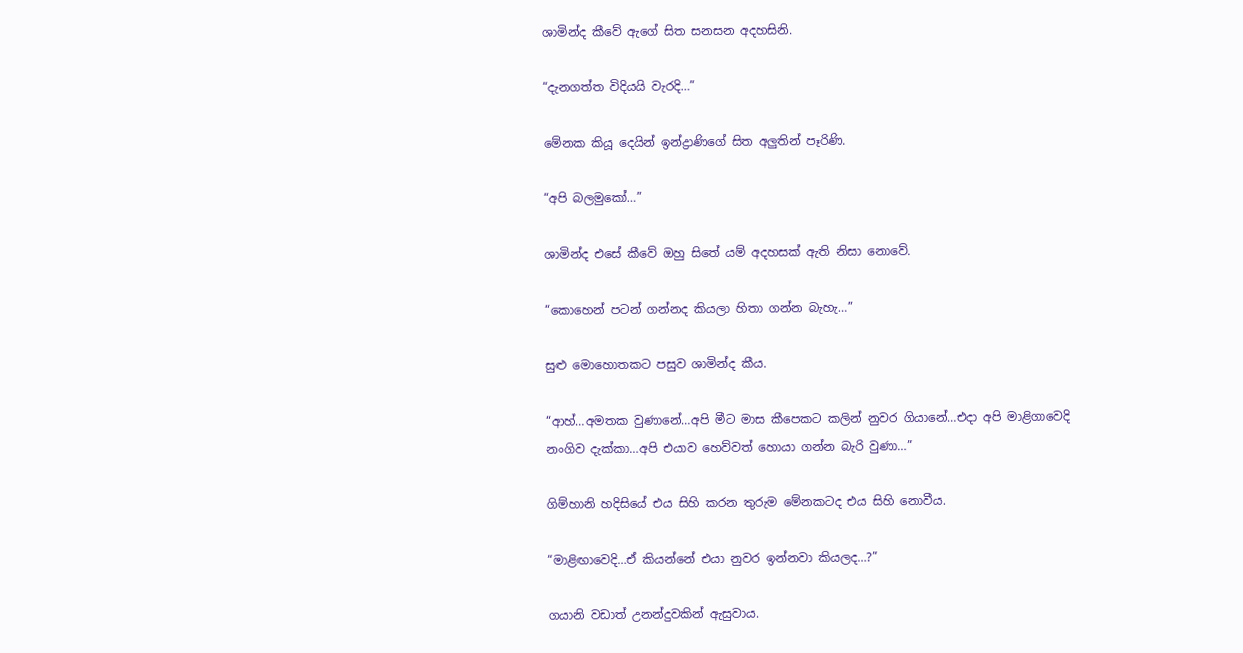ශාමින්ද කීවේ ඇගේ සිත සනසන අදහසිනි.

“දැනගත්ත විදියයි වැරදි…”

මේනක කියූ දෙයින් ඉන්ද්‍රාණිගේ සිත අලුතින් පෑරිණි.

“අපි බලමුකෝ…”

ශාමින්ද එසේ කීවේ ඔහු සිතේ යම් අදහසක් ඇති නිසා නොවේ.

“කොහෙන් පටන් ගන්නද කියලා හිතා ගන්න බැහැ…”

සුළු මොහොතකට පසුව ශාමින්ද කීය.

“ආහ්…අමතක වුණානේ…අපි මීට මාස කීපෙකට කලින් නුවර ගියානේ…එදා අපි මාළිගාවෙදි නංගිව දැක්කා…අපි එයාව හෙව්වත් හොයා ගන්න බැරි වුණා…”

ගිම්හානි හදිසියේ එය සිහි කරන තුරුම මේනකටද එය සිහි නොවීය.

“මාළිඟාවෙදි…ඒ කියන්නේ එයා නුවර ඉන්නවා කියලද…?”

ගයානි වඩාත් උනන්දුවකින් ඇසුවාය.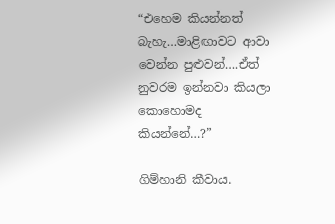“එහෙම කියන්නත් බැහැ…මාළිඟාවට ආවා වෙන්න පුළුවන්….ඒත් නුවරම ඉන්නවා කියලා කොහොමද කියන්නේ…?”

ගිම්හානි කීවාය.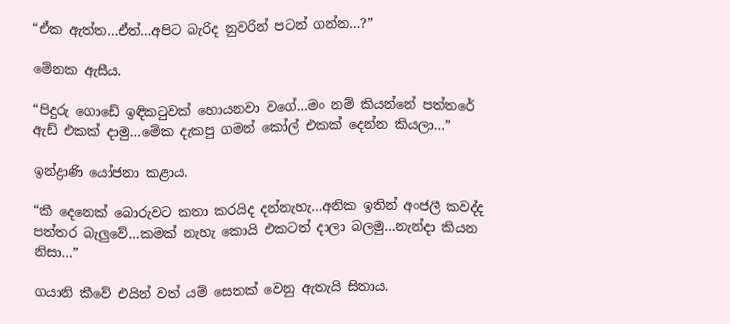“ඒක ඇත්ත…ඒත්…අපිට බැරිද නුවරින් පටන් ගන්න…?”

මේනක ඇසීය.

“පිදුරු ගොඩේ ඉඳිකටුවක් හොයනවා වගේ…මං නම් කියන්නේ පත්තරේ ඇඩ් එකක් දාමු…මේක දැකපු ගමන් කෝල් එකක් දෙන්න කියලා…”

ඉන්ද්‍රාණි යෝජනා කළාය.

“කී දෙනෙක් බොරුවට කතා කරයිද දන්නැහැ…අනික ඉතින් අංජලී කවද්ද පත්තර බැලුවේ…කමක් නැහැ කොයි එකටත් දාලා බලමු…නැන්දා කියන නිසා…”

ගයානි කීවේ එයින් වත් යම් සෙතක් වෙනු ඇතැයි සිතාය.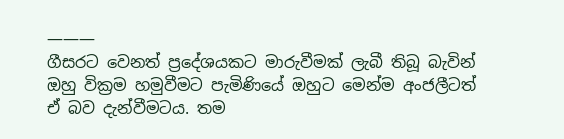———
ගීසරට වෙනත් ප්‍රදේශයකට මාරුවීමක් ලැබී තිබූ බැවින් ඔහු වික්‍රම හමුවීමට පැමිණියේ ඔහුට මෙන්ම අංජලීටත් ඒ බව දැන්වීමටය. තම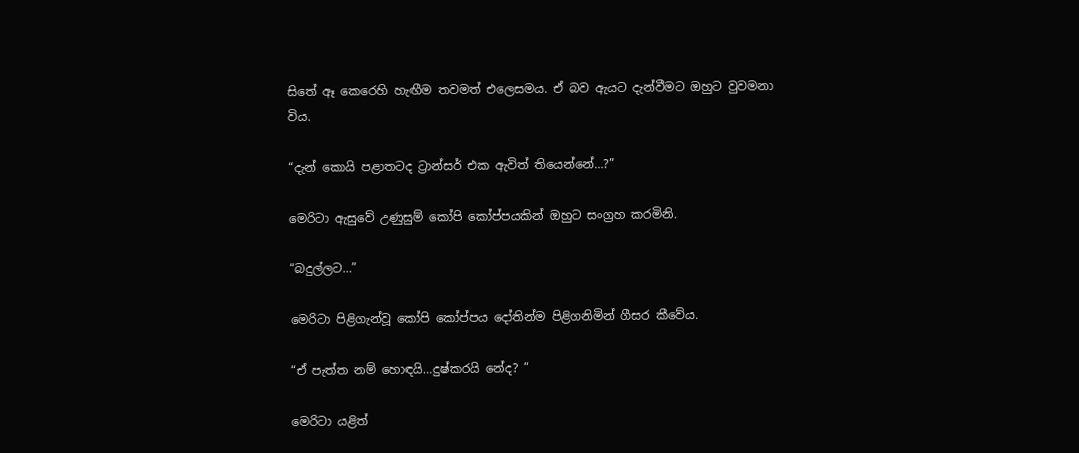සිතේ ඈ කෙරෙහි හැඟීම තවමත් එලෙසමය. ඒ බව ඇයට දැන්වීමට ඔහුට වුවමනා විය.

“දැන් කොයි පළාතටද ට්‍රාන්සර් එක ඇවිත් තියෙන්නේ…?”

මෙරිටා ඇසුවේ උණුසුම් කෝපි කෝප්පයකින් ඔහුට සංග්‍රහ කරමිනි.

“බදුල්ලට…”

මෙරිටා පිළිගැන්වූ කෝපි කෝප්පය දෝතින්ම පිළිගනිමින් ගීසර කීවේය.

“ඒ පැත්ත නම් හොඳයි…දුෂ්කරයි නේද? ”

මෙරිටා යළිත්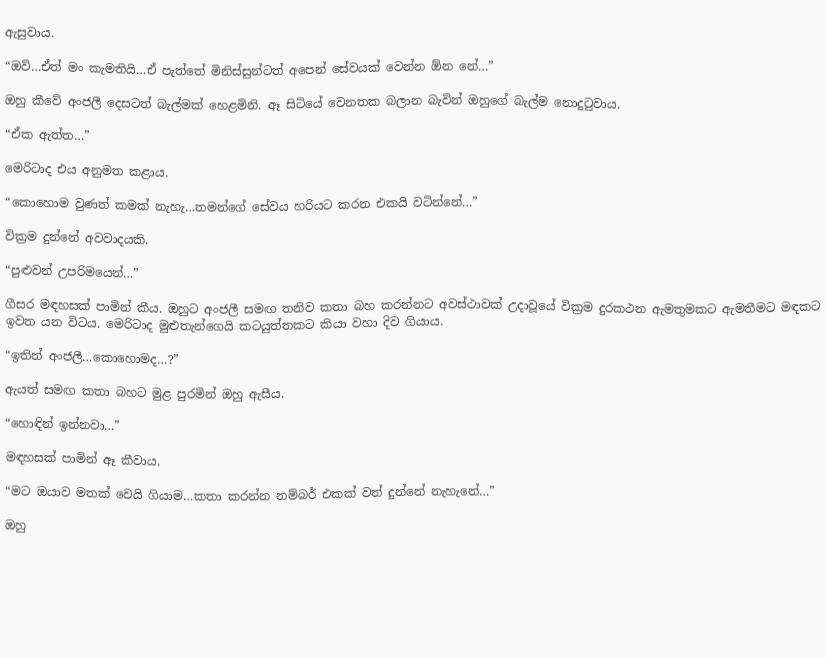ඇසුවාය.

“ඔව්…ඒත් මං කැමතියි…ඒ පැත්තේ මිනිස්සුන්ටත් අපෙන් සේවයක් වෙන්න ඕන නේ…”

ඔහු කීවේ අංජලී දෙසටත් බැල්මක් හෙළමිනි. ඈ සිටියේ වෙනතක බලාන බැවින් ඔහුගේ බැල්ම නොදුටුවාය.

“ඒක ඇත්ත…”

මෙරිටාද එය අනුමත කළාය.

“කොහොම වුණත් කමක් නැහැ…තමන්ගේ සේවය හරියට කරන එකයි වටින්නේ…”

වික්‍රම දුන්නේ අවවාදයකි.

“පුළුවන් උපරිමයෙන්…”

ගීසර මඳහසක් පාමින් කීය. ඔහුට අංජලී සමඟ තනිව කතා බහ කරන්නට අවස්ථාවක් උදාවූයේ වික්‍රම දුරකථන ඇමතුමකට ඇමතීමට මඳකට ඉවත යන විටය. මෙරිටාද මුළුතැන්ගෙයි කටයුත්තකට කියා වහා දිව ගියාය.

“ඉතින් අංජලී…කොහොමද…?”

ඇයත් සමඟ කතා බහට මුළ පුරමින් ඔහු ඇසීය.

“හොඳින් ඉන්නවා…”

මඳහසක් පාමින් ඈ කීවාය.

“මට ඔයාව මතක් වෙයි ගියාම…කතා කරන්න නම්බර් එකක් වත් දුන්නේ නැහැනේ…”

ඔහු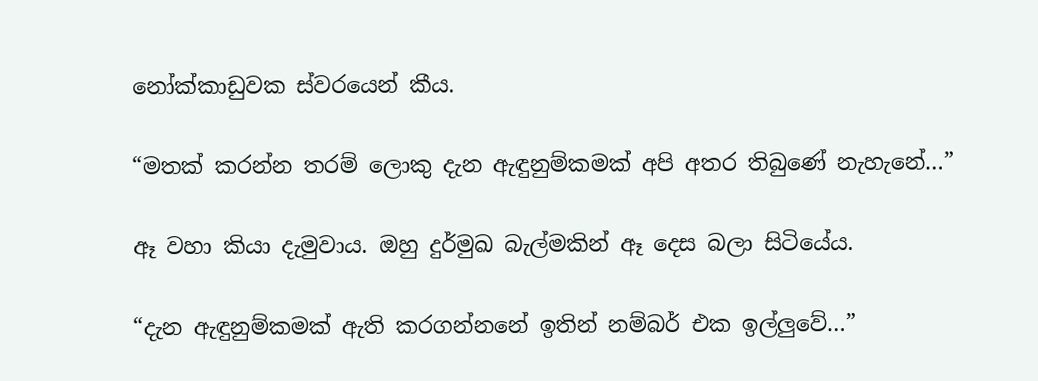නෝක්කාඩුවක ස්වරයෙන් කීය.

“මතක් කරන්න තරම් ලොකු දැන ඇඳුනුම්කමක් අපි අතර තිබුණේ නැහැනේ…”

ඈ වහා කියා දැමුවාය. ඔහු දුර්මුඛ බැල්මකින් ඈ දෙස බලා සිටියේය.

“දැන ඇඳුනුම්කමක් ඇති කරගන්නනේ ඉතින් නම්බර් එක ඉල්ලුවේ…”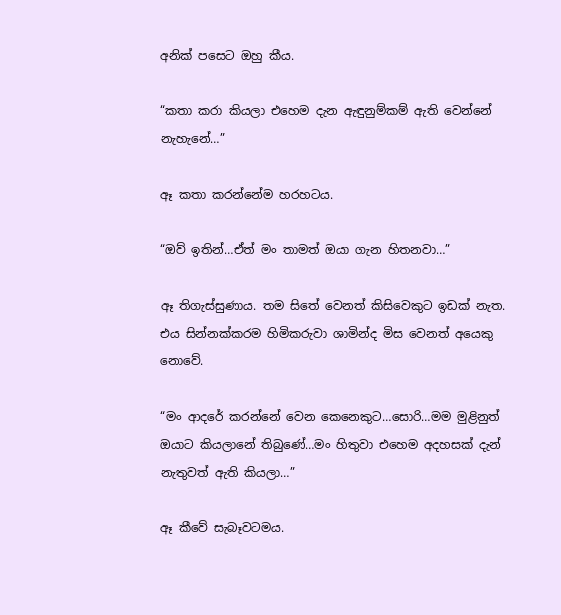අනික් පසෙට ඔහු කීය.

“කතා කරා කියලා එහෙම දැන ඇඳුනුම්කම් ඇති වෙන්නේ නැහැනේ…”

ඈ කතා කරන්නේම හරහටය.

“ඔව් ඉතින්…ඒත් මං තාමත් ඔයා ගැන හිතනවා…”

ඈ තිගැස්සුණාය. තම සිතේ වෙනත් කිසිවෙකුට ඉඩක් නැත. එය සින්නක්කරම හිමිකරුවා ශාමින්ද මිස වෙනත් අයෙකු නොවේ.

“මං ආදරේ කරන්නේ වෙන කෙනෙකුට…සොරි…මම මුළිනුත් ඔයාට කියලානේ තිබුණේ…මං හිතුවා එහෙම අදහසක් දැන් නැතුවත් ඇති කියලා…”

ඈ කීවේ සැබෑවටමය.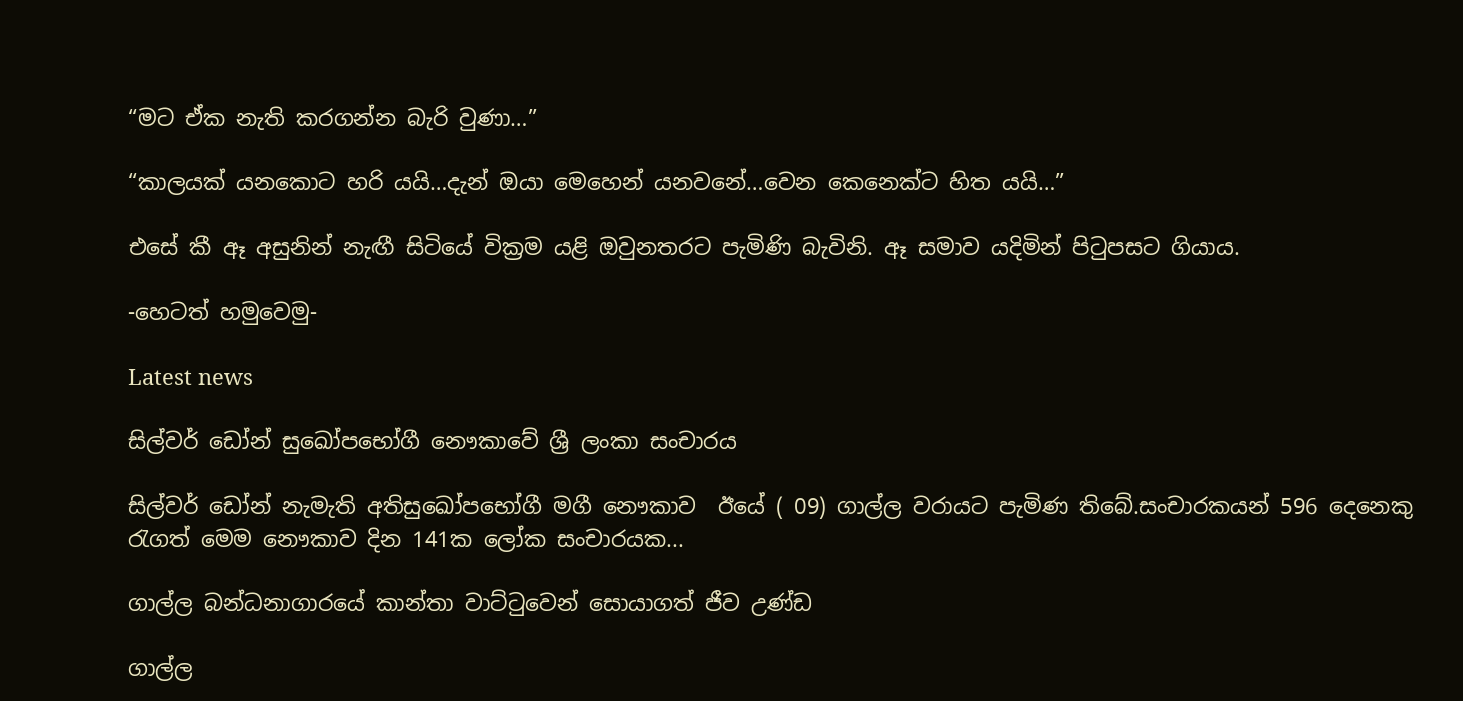“මට ඒක නැති කරගන්න බැරි වුණා…”

“කාලයක් යනකොට හරි යයි…දැන් ඔයා මෙහෙන් යනවනේ…වෙන කෙනෙක්ට හිත යයි…”

එසේ කී ඈ අසුනින් නැඟී සිටියේ වික්‍රම යළි ඔවුනතරට පැමිණි බැවිනි. ඈ සමාව යදිමින් පිටුපසට ගියාය.

-හෙටත් හමුවෙමු-

Latest news

සිල්වර් ඩෝන් සුඛෝපභෝගී නෞකාවේ ශ්‍රී ලංකා සංචාරය

සිල්වර් ඩෝන් නැමැති අතිසුඛෝපභෝගී මගී නෞකාව  ඊයේ ( 09) ගාල්ල වරායට පැමිණ තිබේ.සංචාරකයන් 596 දෙනෙකු රැගත් මෙම නෞකාව දින 141ක ලෝක සංචාරයක...

ගාල්ල බන්ධනාගාරයේ කාන්තා වාට්ටුවෙන් සොයාගත් ජීව උණ්ඩ

ගාල්ල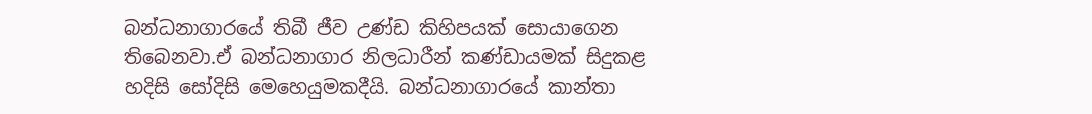බන්ධනාගාරයේ තිබී ජීව උණ්ඩ කිහිපයක් සොයාගෙන තිබෙනවා.ඒ බන්ධනාගාර නිලධාරීන් කණ්ඩායමක් සිදුකළ හදිසි සෝදිසි මෙහෙයුමකදීයි. බන්ධනාගාරයේ කාන්තා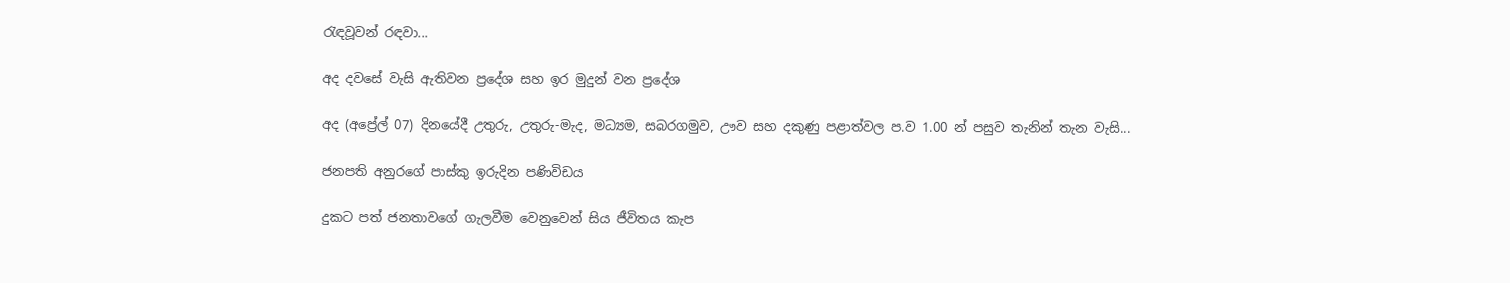රැඳවූවන් රඳවා...

අද දවසේ වැසි ඇතිවන ප්‍රදේශ සහ ඉර මුදුන් වන ප්‍රදේශ

අද (අප්‍රේල් 07) දිනයේදී උතුරු, උතුරු-මැද, මධ්‍යම, සබරගමුව, ඌව සහ දකුණු පළාත්වල ප.ව 1.00 න් පසුව තැනින් තැන වැසි...

ජනපති අනුරගේ පාස්කු ඉරුදින පණිවිඩය

දුකට පත් ජනතාවගේ ගැලවීම වෙනුවෙන් සිය ජීවිතය කැප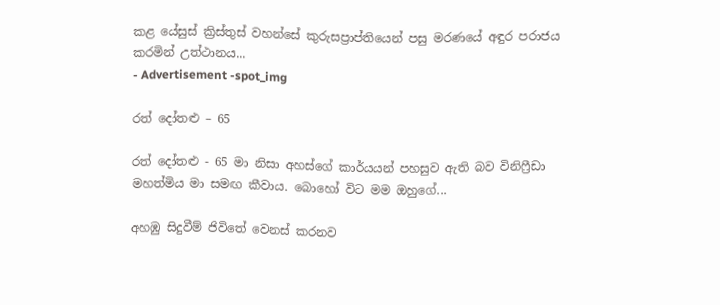කළ යේසුස් ක්‍රිස්තුස් වහන්සේ කුරුසප්‍රාප්තියෙන් පසු මරණයේ අඳුර පරාජය කරමින් උත්ථානය...
- Advertisement -spot_img

රත් දෝතළු – 65

රත් දෝතළු - 65 මා නිසා අහස්ගේ කාර්යයන් පහසුව ඇති බව විනිෆ්‍රීඩා මහත්මිය මා සමඟ කීවාය. බොහෝ විට මම ඔහුගේ...

අහඹු සිදුවීම් ජිවිතේ වෙනස් කරනව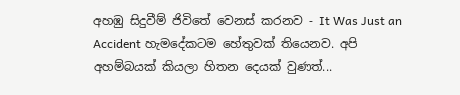අහඹු සිදුවීම් ජිවිතේ වෙනස් කරනව - It Was Just an Accident හැමදේකටම හේතුවක් තියෙනව. අපි අහම්බයක් කියලා හිතන දෙයක් වුණත්...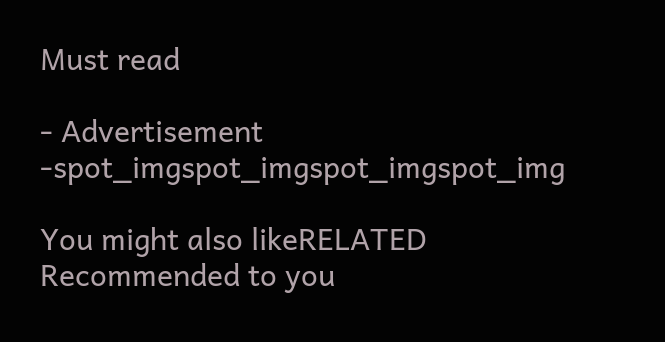Must read

- Advertisement -spot_imgspot_imgspot_imgspot_img

You might also likeRELATED
Recommended to you